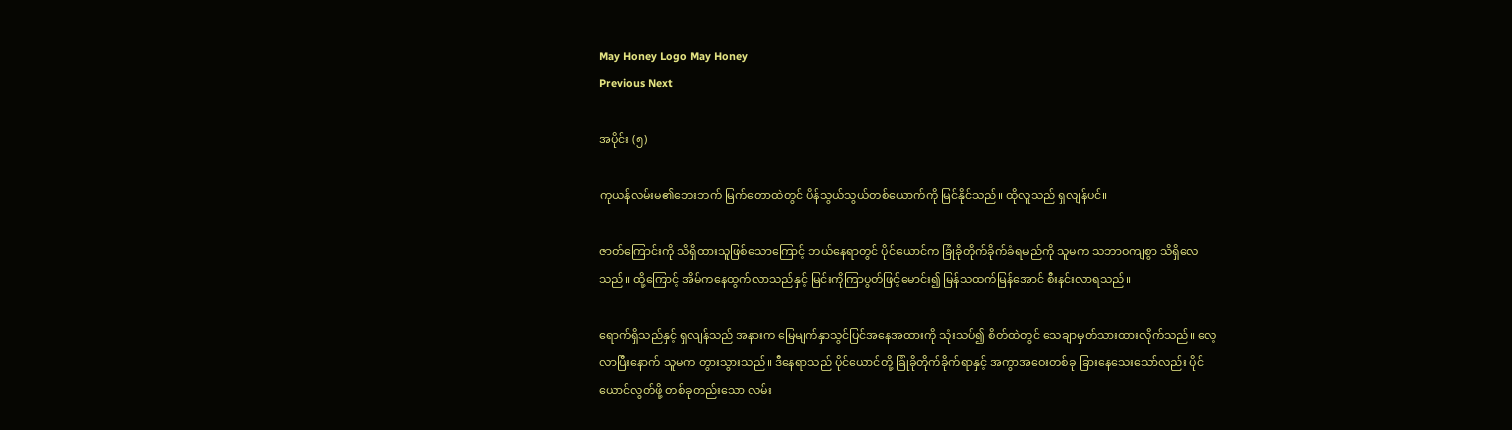May Honey Logo May Honey
Previous Next

အပိုင်း (၅)

ကုယန်လမ်းမ၏ဘေးဘက် မြက်တောထဲတွင် ပိန်သွယ်သွယ်တစ်ယောက်ကို မြင်နိုင်သည်။ ထိုလူသည် ရှလျန်ပင်။

ဇာတ်ကြောင်းကို သိရှိထားသူဖြစ်သောကြောင့် ဘယ်နေရာတွင် ပိုင်ယောင်က ခြုံခိုတိုက်ခိုက်ခံရမည်ကို သူမက သဘာဝကျစွာ သိရှိလေသည်။ ထို့ကြောင့် အိမ်ကနေထွက်လာသည်နှင့် မြင်းကိုကြာပွတ်ဖြင့်မောင်း၍ မြန်သထက်မြန်အောင် စီးနင်းလာရသည်။

ရောက်ရှိသည်နှင့် ရှလျန်သည် အနားက မြေမျက်နှာသွင်ပြင်အနေအထားကို သုံးသပ်၍ စိတ်ထဲတွင် သေချာမှတ်သားထားလိုက်သည်။ လေ့လာပြီးနောက် သူမက တွားသွားသည်။ ဒီနေရာသည် ပိုင်ယောင်တို့ ခြုံခိုတိုက်ခိုက်ရာနှင့် အကွာအဝေးတစ်ခု ခြားနေသေးသော်လည်း ပိုင်ယောင်လွတ်ဖို့ တစ်ခုတည်းသော လမ်း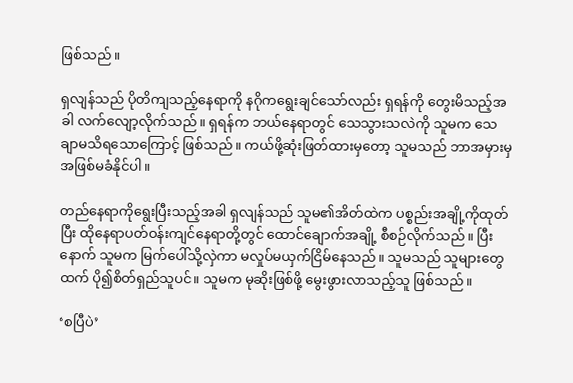ဖြစ်သည်။

ရှလျန်သည် ပိုတိကျသည့်နေရာကို နဂိုကရွေးချင်သော်လည်း ရှရန်ကို တွေးမိသည့်အခါ လက်လျော့လိုက်သည်။ ရှရန်က ဘယ်နေရာတွင် သေသွားသလဲကို သူမက သေချာမသိရသောကြောင့် ဖြစ်သည်။ ကယ်ဖို့ဆုံးဖြတ်ထားမှတော့ သူမသည် ဘာအမှားမှ အဖြစ်မခံနိုင်ပါ။

တည်နေရာကိုရွေးပြီးသည့်အခါ ရှလျန်သည် သူမ၏အိတ်ထဲက ပစ္စည်းအချို့ကိုထုတ်ပြီး ထိုနေရာပတ်ဝန်းကျင်နေရာတို့တွင် ထောင်ချောက်အချို့ စီစဉ်လိုက်သည်။ ပြီးနောက် သူမက မြက်ပေါ်သို့လှဲကာ မလှုပ်မယှက်ငြိမ်နေသည်။ သူမသည် သူများတွေထက် ပို၍စိတ်ရှည်သူပင်။ သူမက မုဆိုးဖြစ်ဖို့ မွေးဖွားလာသည့်သူ ဖြစ်သည်။

‘စပြီပဲ’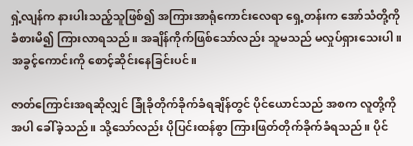ရှဲ့လျန်က နားပါးသည့်သူဖြစ်၍ အကြားအာရုံကောင်းလေရာ ရှေ့တန်းက အော်သံတို့ကို ခံစားမိ၍ ကြားလာရသည်။ အချိန်ကိုက်ဖြစ်သော်လည်း သူမသည် မလှုပ်ရှားသေးပါ။ အခွင့်ကောင်းကို စောင့်ဆိုင်းနေခြင်းပင်။

ဇာတ်ကြောင်းအရဆိုလျှင် ခြုံခိုတိုက်ခိုက်ခံရချိန်တွင် ပိုင်ယောင်သည် အစက လူတို့ကိုအပါ ခေါ်ခဲ့သည်။ သို့သော်လည်း ပိုပြင်းထန်စွာ ကြားဖြတ်တိုက်ခိုက်ခံရသည်။ ပိုင်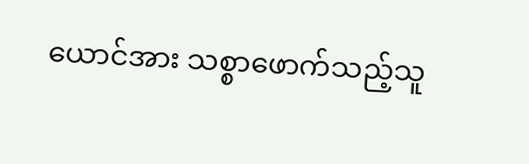ယောင်အား သစ္စာဖောက်သည့်သူ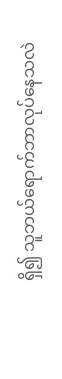ရှိ၍ သူဘယ်ရောက်ဘာလုပ်နေသလဲ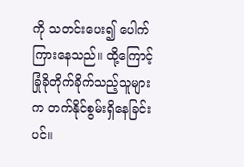ကို သတင်းပေး၍ ပေါက်ကြားနေသည်။ ထို့ကြောင့် ခြုံခိုတိုက်ခိုက်သည့်သူများက တက်နိုင်စွမ်းရှိနေခြင်းပင်။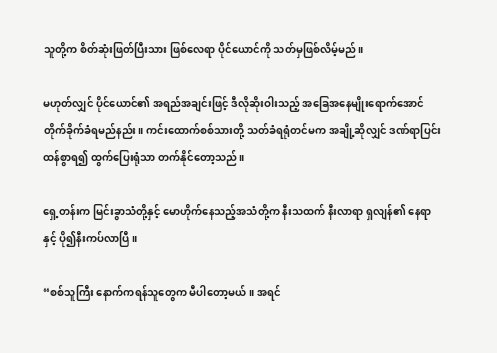သူတို့က စိတ်ဆုံးဖြတ်ပြီးသား ဖြစ်လေရာ ပိုင်ယောင်ကို သတ်မှဖြစ်လိမ့်မည်။

မဟုတ်လျှင် ပိုင်ယောင်၏ အရည်အချင်းဖြင့် ဒီလိုဆိုးဝါးသည့် အခြေအနေမျိုးရောက်အောင် တိုက်ခိုက်ခံရမည်နည်း။ ကင်းထောက်စစ်သားတို့ သတ်ခံရရုံတင်မက အချို့ဆိုလျှင် ဒဏ်ရာပြင်းထန်စွာရ၍ ထွက်ပြေးရုံသာ တက်နိုင်တော့သည်။

ရှေ့တန်းက မြင်းခွာသံတို့နှင့် မောဟိုက်နေသည့်အသံတို့က နီးသထက် နီးလာရာ ရှလျန်၏ နေရာနှင့် ပို၍နီးကပ်လာပြီ။

“စစ်သူကြီး နောက်ကရန်သူတွေက မီပါတော့မယ်။ အရင်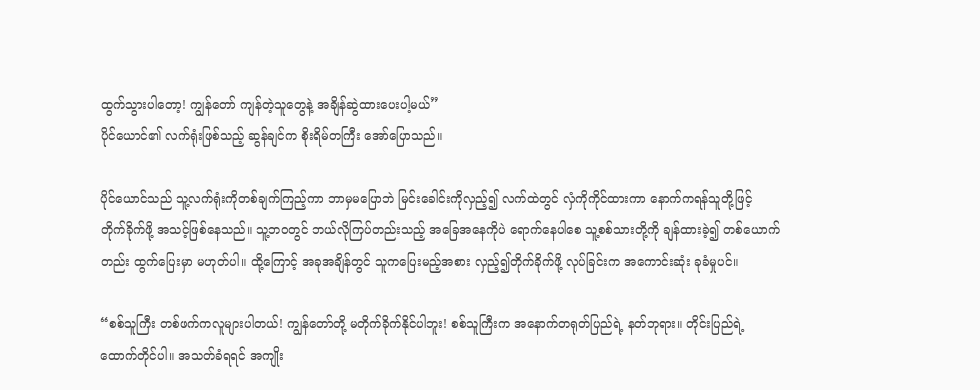ထွက်သွားပါတော့! ကျွန်တော် ကျန်တဲ့သူတွေနဲ့ အချိန်ဆွဲထားပေးပါ့မယ်”
ပိုင်ယောင်၏ လက်ရုံးဖြစ်သည့် ဆွန်ချင်က စိုးရိမ်တကြီး အော်ပြောသည်။

ပိုင်ယောင်သည် သူ့လက်ရုံးကိုတစ်ချက်ကြည့်ကာ ဘာမှမပြောဘဲ မြင်းခေါင်းကိုလှည့်၍ လက်ထဲတွင် လှံကိုကိုင်ထားကာ နောက်ကရန်သူတို့ဖြင့် တိုက်ခိုက်ဖို့ အသင့်ဖြစ်နေသည်။ သူ့ဘဝတွင် ဘယ်လိုကြပ်တည်းသည့် အခြေအနေကိုပဲ ရောက်နေပါစေ သူ့စစ်သားတို့ကို ချန်ထားခဲ့၍ တစ်ယောက်တည်း ထွက်ပြေးမှာ မဟုတ်ပါ။ ထို့ကြောင့် အခုအချိန်တွင် သူကပြေးမည့်အစား လှည့်၍တိုက်ခိုက်ဖို့ လုပ်ခြင်းက အကောင်းဆုံး ခုခံမှုပင်။

“စစ်သူကြီး တစ်ဖက်ကလူများပါတယ်! ကျွန်တော်တို့ မတိုက်ခိုက်နိုင်ပါဘူး! စစ်သူကြီးက အနောက်တရုတ်ပြည်ရဲ့ နတ်ဘုရား။ တိုင်းပြည်ရဲ့ ထောက်တိုင်ပါ။ အသတ်ခံရရင် အကျိုး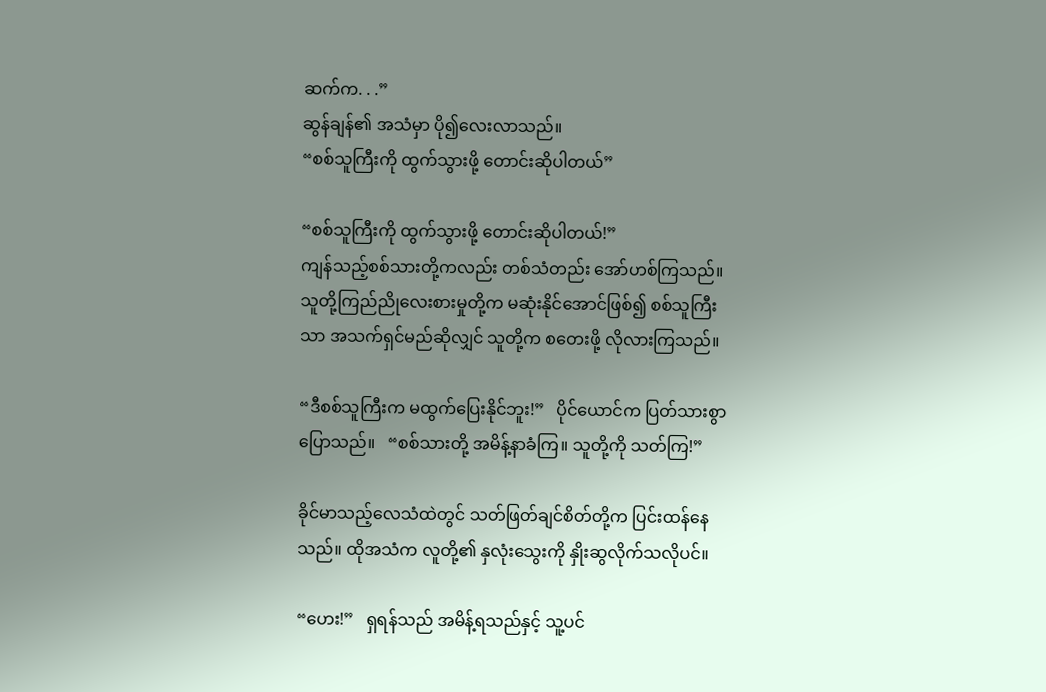ဆက်က. . .”
ဆွန်ချန်၏ အသံမှာ ပို၍လေးလာသည်။
“စစ်သူကြီးကို ထွက်သွားဖို့ တောင်းဆိုပါတယ်”

“စစ်သူကြီးကို ထွက်သွားဖို့ တောင်းဆိုပါတယ်!”
ကျန်သည့်စစ်သားတို့ကလည်း တစ်သံတည်း အော်ဟစ်ကြသည်။ သူတို့ကြည်ညိုလေးစားမှုတို့က မဆုံးနိုင်အောင်ဖြစ်၍ စစ်သူကြီးသာ အသက်ရှင်မည်ဆိုလျှင် သူတို့က စတေးဖို့ လိုလားကြသည်။

“ဒီစစ်သူကြီးက မထွက်ပြေးနိုင်ဘူး!”   ပိုင်ယောင်က ပြတ်သားစွာ ပြောသည်။   “စစ်သားတို့ အမိန့်နာခံကြ။ သူတို့ကို သတ်ကြ!”

ခိုင်မာသည့်လေသံထဲတွင် သတ်ဖြတ်ချင်စိတ်တို့က ပြင်းထန်နေသည်။ ထိုအသံက လူတို့၏ နှလုံးသွေးကို နှိုးဆွလိုက်သလိုပင်။

“ဟေး!”   ရှရန်သည် အမိန့်ရသည်နှင့် သူ့ပင်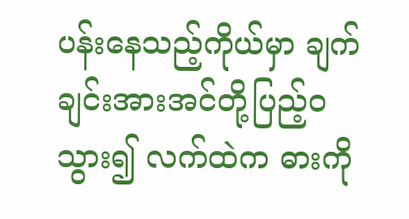ပန်းနေသည့်ကိုယ်မှာ ချက်ချင်းအားအင်တို့ပြည့်ဝသွား၍ လက်ထဲက ဓားကို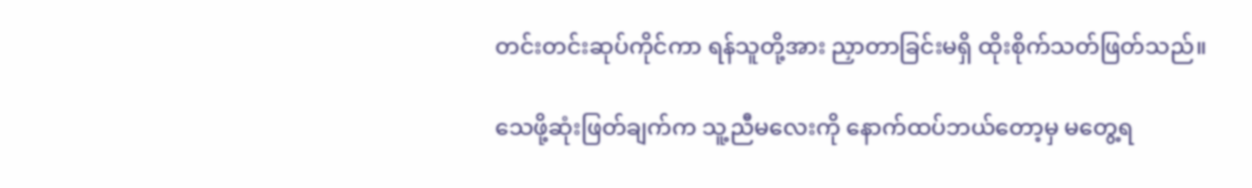တင်းတင်းဆုပ်ကိုင်ကာ ရန်သူတို့အား ညှာတာခြင်းမရှိ ထိုးစိုက်သတ်ဖြတ်သည်။

သေဖို့ဆုံးဖြတ်ချက်က သူ့ညီမလေးကို နောက်ထပ်ဘယ်တော့မှ မတွေ့ရ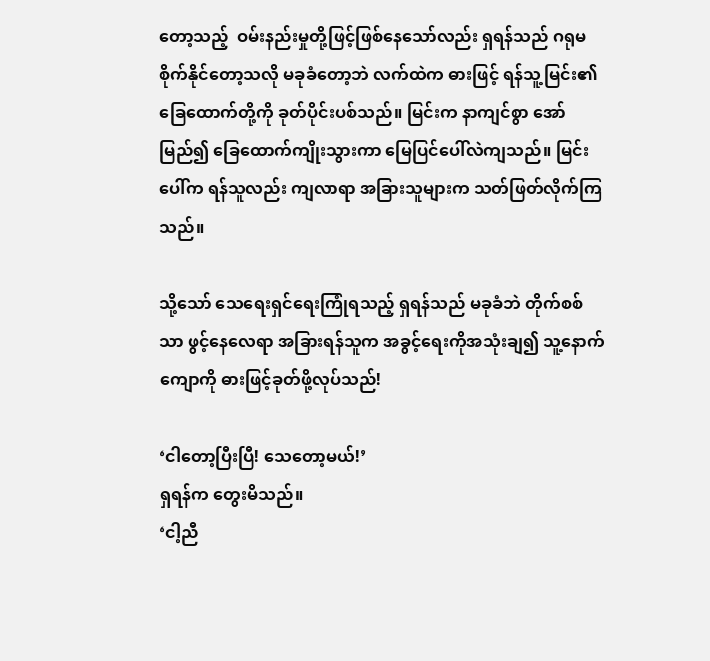တော့သည့်  ဝမ်းနည်းမှုတို့ဖြင့်ဖြစ်နေသော်လည်း ရှရန်သည် ဂရုမစိုက်နိုင်တော့သလို မခုခံတော့ဘဲ လက်ထဲက ဓားဖြင့် ရန်သူ့မြင်း၏ ခြေထောက်တို့ကို ခုတ်ပိုင်းပစ်သည်။ မြင်းက နာကျင်စွာ အော်မြည်၍ ခြေထောက်ကျိုးသွားကာ မြေပြင်ပေါ်လဲကျသည်။ မြင်းပေါ်က ရန်သူလည်း ကျလာရာ အခြားသူများက သတ်ဖြတ်လိုက်ကြသည်။

သို့သော် သေရေးရှင်ရေးကြုံရသည့် ရှရန်သည် မခုခံဘဲ တိုက်စစ်သာ ဖွင့်နေလေရာ အခြားရန်သူက အခွင့်ရေးကိုအသုံးချ၍ သူ့နောက်ကျောကို ဓားဖြင့်ခုတ်ဖို့လုပ်သည်!

‘ငါတော့ပြီးပြီ! သေတော့မယ်!’
ရှရန်က တွေးမိသည်။
‘ငါ့ညီ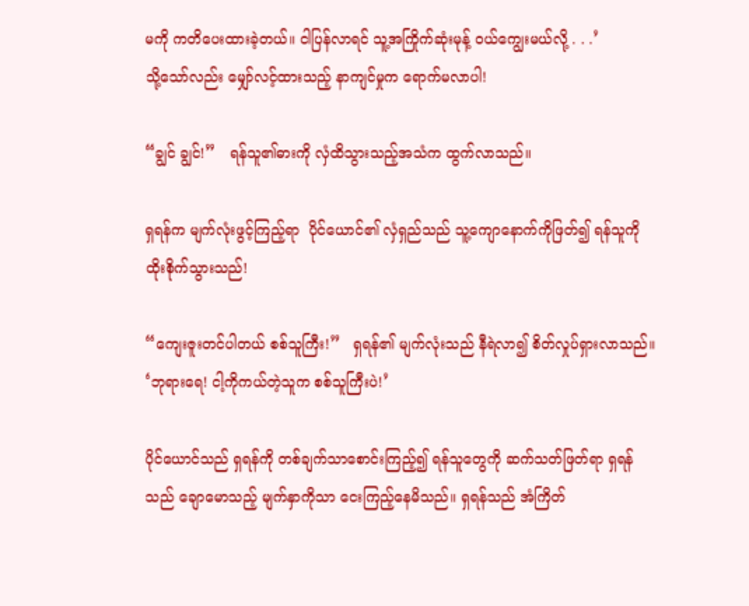မကို ကတိပေးထားခဲ့တယ်။ ငါပြန်လာရင် သူ့အကြိုက်ဆုံးမုန့် ဝယ်ကျွေးမယ်လို့ . . .’
သို့သော်လည်း မျှော်လင့်ထားသည့် နာကျင်မှုက ရောက်မလာပါ!

“ချွင် ချွင်!”   ရန်သူ၏ဓားကို လှံထိသွားသည့်အသံက ထွက်လာသည်။

ရှရန်က မျက်လုံးဖွင့်ကြည့်ရာ  ပိုင်ယောင်၏ လှံရှည်သည် သူ့ကျောနောက်ကိုဖြတ်၍ ရန်သူကို ထိုးစိုက်သွားသည်!

“ကျေးဇူးတင်ပါတယ် စစ်သူကြီး!”   ရှရန်၏ မျက်လုံးသည် နီရဲလာ၍ စိတ်လှုပ်ရှားလာသည်။   ‘ဘုရားရေ! ငါ့ကိုကယ်တဲ့သူက စစ်သူကြီးပဲ!’

ပိုင်ယောင်သည် ရှရန်ကို တစ်ချက်သာစောင်းကြည့်၍ ရန်သူတွေကို ဆက်သတ်ဖြတ်ရာ ရှရန်သည် ချောမောသည့် မျက်နှာကိုသာ ငေးကြည့်နေမိသည်။ ရှရန်သည် အံကြိတ်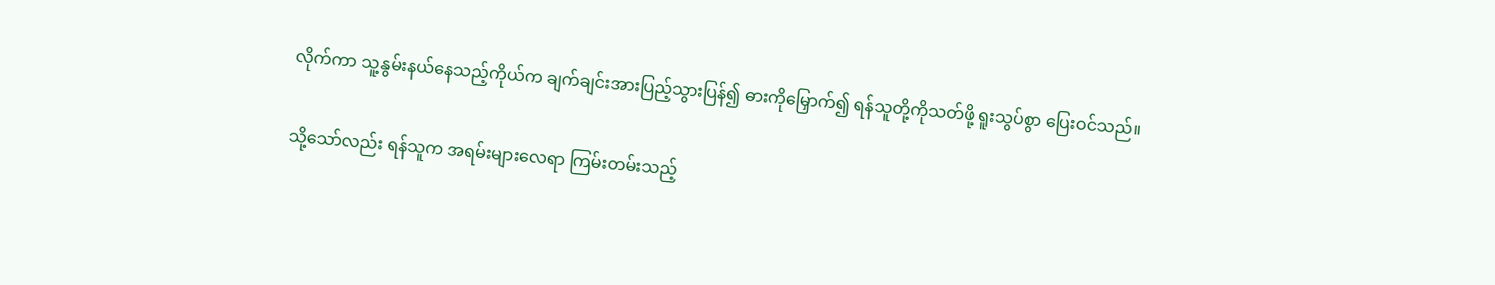လိုက်ကာ သူ့နွမ်းနယ်နေသည့်ကိုယ်က ချက်ချင်းအားပြည့်သွားပြန်၍ ဓားကိုမြှောက်၍ ရန်သူတို့ကိုသတ်ဖို့ ရူးသွပ်စွာ ပြေးဝင်သည်။

သို့သော်လည်း ရန်သူက အရမ်းများလေရာ ကြမ်းတမ်းသည့်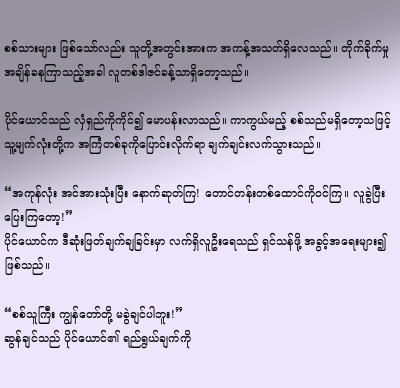စစ်သားများ ဖြစ်သော်လည်း သူတို့အတွင်းအားက အကန့်အသတ်ရှိလေသည်။ တိုက်ခိုက်မှု အချိန်ခနကြာသည့်အခါ လူတစ်ဒါဇင်ခန့်သာရှိတော့သည်။

ပိုင်ယောင်သည် လှံရှည်ကိုကိုင်၍ မောပန်းလာသည်။ ကာကွယ်မည့် စစ်သည်မရှိတော့သဖြင့် သူ့မျက်လုံးတို့က အကြံတစ်ခုကိုပြောင်းလိုက်ရာ ချက်ချင်းလက်သွားသည်။

“အကုန်လုံး အင်အားသုံးပြီး နောက်ဆုတ်ကြ! တောင်တန်းတစ်ထောင်ကိုဝင်ကြ။ လူခွဲပြီးပြေးကြတော့!”
ပိုင်ယောင်က ဒီဆုံးဖြတ်ချက်ချခြင်းမှာ လက်ရှိလူဦးရေသည် ရှင်သန်ဖို့ အခွင့်အရေးများ၍ ဖြစ်သည်။

“စစ်သူကြီး ကျွန်တော်တို့ မခွဲချင်ပါဘူး!”
ဆွန်ချင်သည် ပိုင်ယောင်၏ ရည်ရွယ်ချက်ကို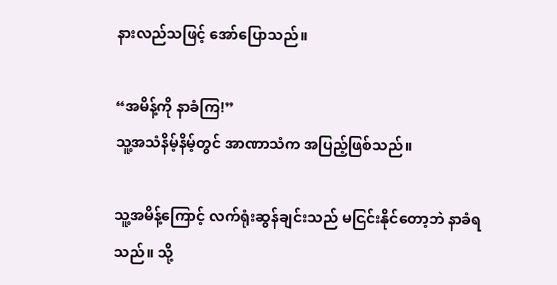နားလည်သဖြင့် အော်ပြောသည်။

“အမိန့်ကို နာခံကြ!”
သူ့အသံနိမ့်နိမ့်တွင် အာဏာသံက အပြည့်ဖြစ်သည်။

သူ့အမိန့်ကြောင့် လက်ရုံးဆွန်ချင်းသည် မငြင်းနိုင်တော့ဘဲ နာခံရသည်။ သို့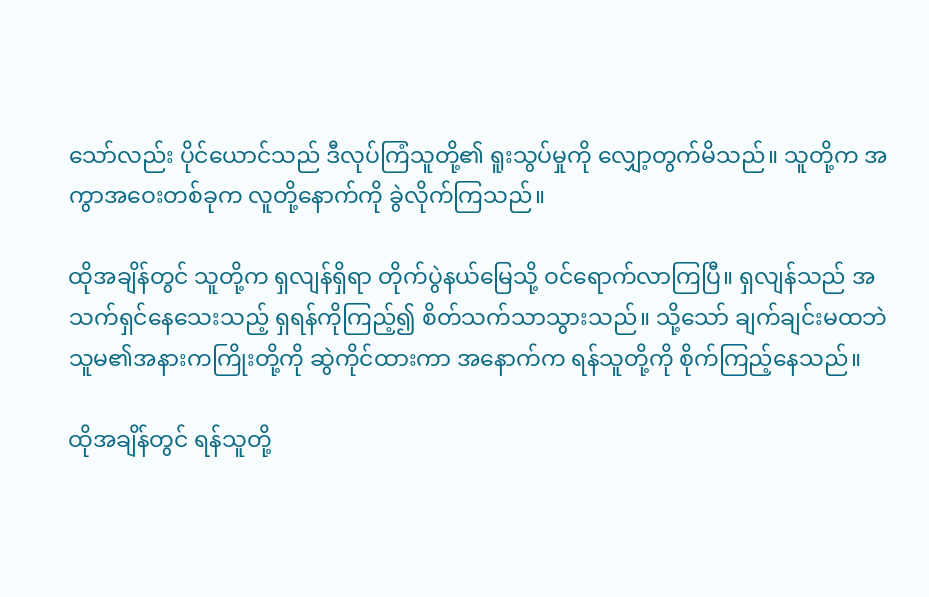သော်လည်း ပိုင်ယောင်သည် ဒီလုပ်ကြံသူတို့၏ ရူးသွပ်မှုကို လျှော့တွက်မိသည်။ သူတို့က အကွာအဝေးတစ်ခုက လူတို့နောက်ကို ခွဲလိုက်ကြသည်။

ထိုအချိန်တွင် သူတို့က ရှလျန်ရှိရာ တိုက်ပွဲနယ်မြေသို့ ဝင်ရောက်လာကြပြီ။ ရှလျန်သည် အသက်ရှင်နေသေးသည့် ရှရန်ကိုကြည့်၍ စိတ်သက်သာသွားသည်။ သို့သော် ချက်ချင်းမထဘဲ သူမ၏အနားကကြိုးတို့ကို ဆွဲကိုင်ထားကာ အနောက်က ရန်သူတို့ကို စိုက်ကြည့်နေသည်။

ထိုအချိန်တွင် ရန်သူတို့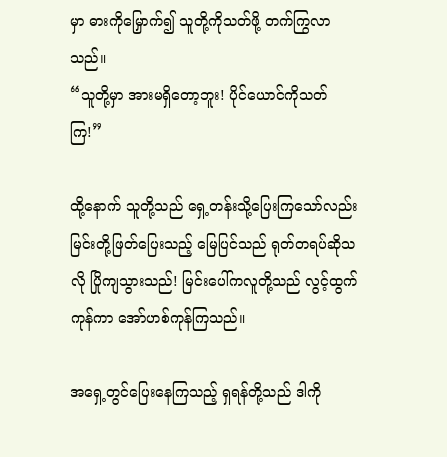မှာ ဓားကိုမြှောက်၍ သူတို့ကိုသတ်ဖို့ တက်ကြွလာသည်။
“သူတို့မှာ အားမရှိတော့ဘူး! ပိုင်ယောင်ကိုသတ်ကြ!”

ထို့နောက် သူတို့သည် ရှေ့တန်းသို့ပြေးကြသော်လည်း မြင်းတို့ဖြတ်ပြေးသည့် မြေပြင်သည် ရုတ်တရပ်ဆိုသလို ပြိုကျသွားသည်! မြင်းပေါ်ကလူတို့သည် လွင့်ထွက်ကုန်ကာ အော်ဟစ်ကုန်ကြသည်။

အရှေ့တွင်ပြေးနေကြသည့် ရှရန်တို့သည် ဒါကို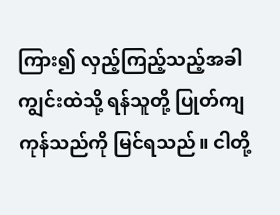ကြား၍ လှည့်ကြည့်သည့်အခါ ကျွင်းထဲသို့ ရန်သူတို့ ပြုတ်ကျကုန်သည်ကို မြင်ရသည်။ ငါတို့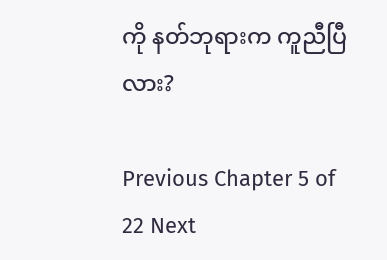ကို နတ်ဘုရားက ကူညီပြီလား?

Previous Chapter 5 of 22 Next